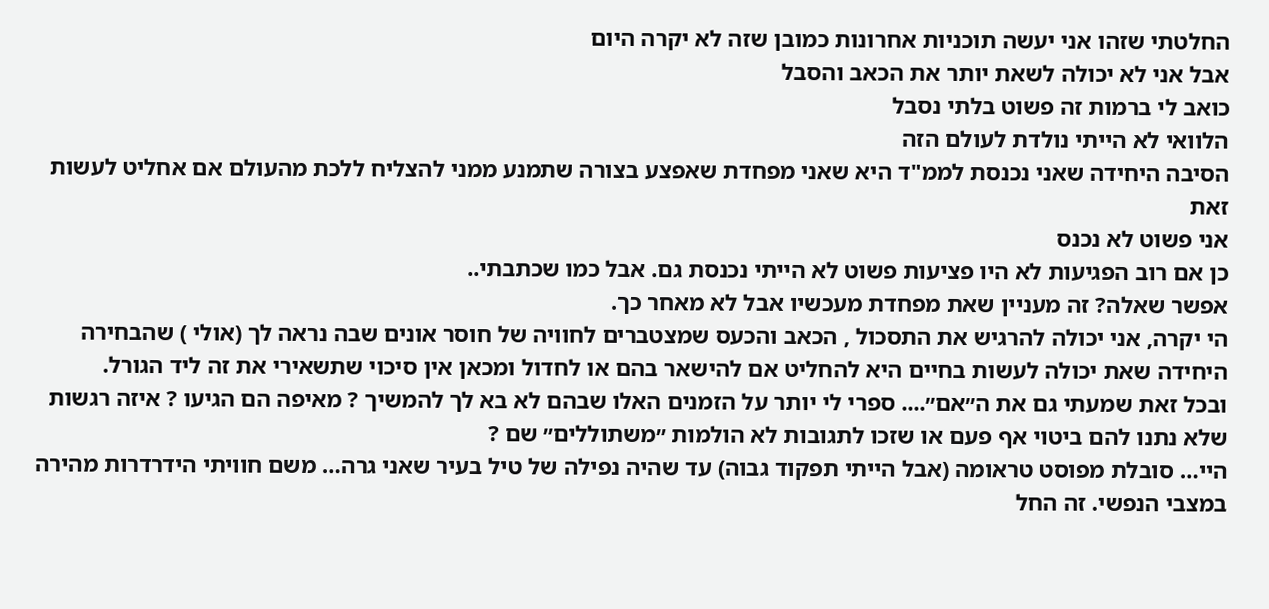החלטתי שזהו אני יעשה תוכניות אחרונות כמובן שזה לא יקרה היום
אבל אני לא יכולה לשאת יותר את הכאב והסבל
כואב לי ברמות זה פשוט בלתי נסבל
הלוואי לא הייתי נולדת לעולם הזה
הסיבה היחידה שאני נכנסת לממ"ד היא שאני מפחדת שאפצע בצורה שתמנע ממני להצליח ללכת מהעולם אם אחליט לעשות זאת
אני פשוט לא נכנס
כן אם רוב הפגיעות לא היו פציעות פשוט לא הייתי נכנסת גם. אבל כמו שכתבתי..
אפשר שאלה? זה מעניין שאת מפחדת מעכשיו אבל לא מאחר כך.
הי יקרה, אני יכולה להרגיש את התסכול , הכאב והכעס שמצטברים לחוויה של חוסר אונים שבה נראה לך (אולי ) שהבחירה היחידה שאת יכולה לעשות בחיים היא להחליט אם להישאר בהם או לחדול ומכאן אין סיכוי שתשאירי את זה ליד הגורל.
ובכל זאת שמעתי גם את ה״אם״.... ספרי לי יותר על הזמנים האלו שבהם לא בא לך להמשיך ? מאיפה הם הגיעו ? איזה רגשות שלא נתנו להם ביטוי אף פעם או שזכו לתגובות לא הולמות ״משתוללים״ שם ?
היי… סובלת מפוסט טראומה (אבל הייתי תפקוד גבוה) עד שהיה נפילה של טיל בעיר שאני גרה… משם חוויתי הידרדרות מהירה במצבי הנפשי. זה החל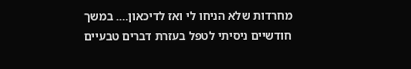מחרדות שלא הניחו לי ואז לדיכאון…. במשך חודשיים ניסיתי לטפל בעזרת דברים טבעיים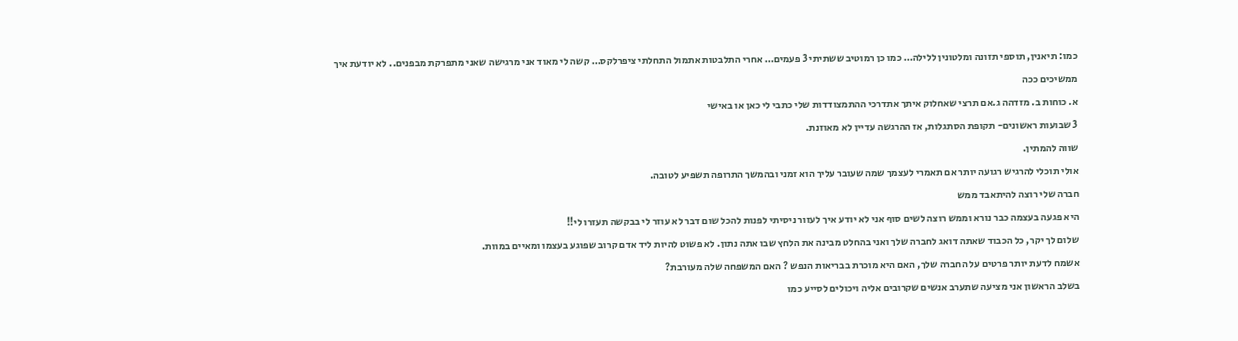כמו: תיאנין, תוספי תזונה ומלטונין ללילה… כמו כן רמוטיב ששתיתי 3 פעמים… אחרי התלבטות אתמול התחלתי ציפרלקס… קשה לי מאוד אני מרגישה שאני מתפרקת מבפנים.. לא יודעת איך ממשיכים ככה
א. כוחות ב. מזדהה ג.אם תרצי שאחלוק איתך אתדרכי ההתמצודדות שלי כתבי לי כאן או באישי
3 שבועות ראשונים- תקופת הסתגלות, אז ההרגשה עדיין לא מאוזנת.
שווה להמתין.
אולי תוכלי להרגיש רגועה יותר אם תאמרי לעצמך שמה שעובר עליך הוא זמני ובהמשך התרופה תשפיע לטובה.
חברה שלי רוצה להיתאבד ממש
היא פגעה בעצמה כבר נורא וממש רוצה לשים סוף אני לא יודע איך לעזור ניסיתי לפנות להכל שום דבר לא עוזר לי בבקשה תעזרו לי!!
שלום לך יקר, כל הכבוד שאתה דואג לחברה שלך ואני בהחלט מבינה את הלחץ שבו אתה נתון. לא פשוט להיות ליד אדם קרוב שפוגע בעצמו ומאיים במוות.
אשמח לדעת יותר פרטים על החברה שלך, האם היא מוכרת בבריאות הנפש ? האם המשפחה שלה מעורבת?
בשלב הראשון אני מציעה שתערב אנשים שקרובים אליה ויכולים לסייע כמו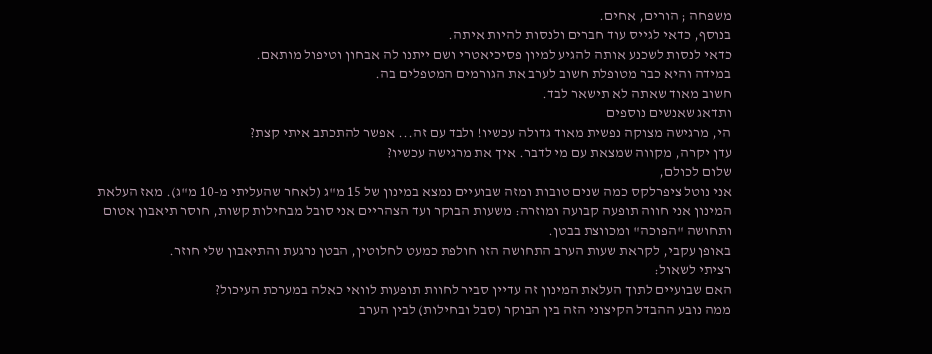משפחה ; הורים, אחים.
בנוסף, כדאי לגייס עוד חברים ולנסות להיות איתה.
כדאי לנסות לשכנע אותה להגיע למיון פסיכיאטרי ושם ייתנו לה אבחון וטיפול מותאם.
במידה והיא כבר מטופלת חשוב לערב את הגורמים המטפלים בה.
חשוב מאוד שאתה לא תישאר לבד.
ותדאג שאנשים נוספים
הי, מרגישה מצוקה נפשית מאוד גדולה עכשיו! ולבד עם זה... אפשר להתכתב איתי קצת?
עדן יקרה, מקווה שמצאת עם מי לדבר. איך את מרגישה עכשיו?
שלום לכולם,
אני נוטל ציפרלקס כמה שנים טובות ומזה שבועיים נמצא במינון של 15 מ"ג (לאחר שהעליתי מ-10 מ"ג). מאז העלאת המינון אני חווה תופעה קבועה ומוזרה: משעות הבוקר ועד הצהריים אני סובל מבחילות קשות, חוסר תיאבון אטום ותחושה "הפוכה" ומכווצת בבטן.
באופן עקבי, לקראת שעות הערב התחושה הזו חולפת כמעט לחלוטין, הבטן נרגעת והתיאבון שלי חוזר.
רציתי לשאול:
האם שבועיים לתוך העלאת המינון זה עדיין סביר לחוות תופעות לוואי כאלה במערכת העיכול?
ממה נובע ההבדל הקיצוני הזה בין הבוקר (סבל ובחילות) לבין הערב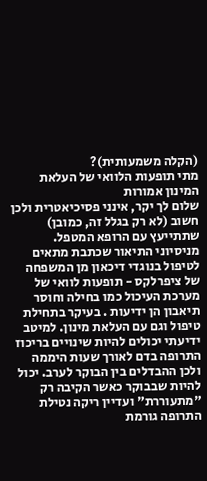(הקלה משמעותית)?
מתי תופעות הלוואי של העלאת המינון אמורות
שלום לך יקר, אינני פסיכיאטרית ולכן חשוב (לא רק בגלל זה, כמובן) שתתייעץ עם הרופא המטפל.
מניסיוני התיאור שכתבת מתאים לטיפול בנוגדי דיכאון מן המשפחה של ציפרלקס - תופעות לוואי של מערכת העיכול כמו בחילה וחוסר תיאבון הן ידיעות . בעיקר בתחילת טיפול וגם עם העלאת מינון. למיטב ידיעתי יכולים להיות שינויים בריכוז התרופה בדם לאורך שעות היממה ולכן ההבדלים בין הבוקר לערב. יכול להיות שבבוקר כאשר הקיבה רק "מתעוררת" ועדיין ריקה נטילת התרופה גורמת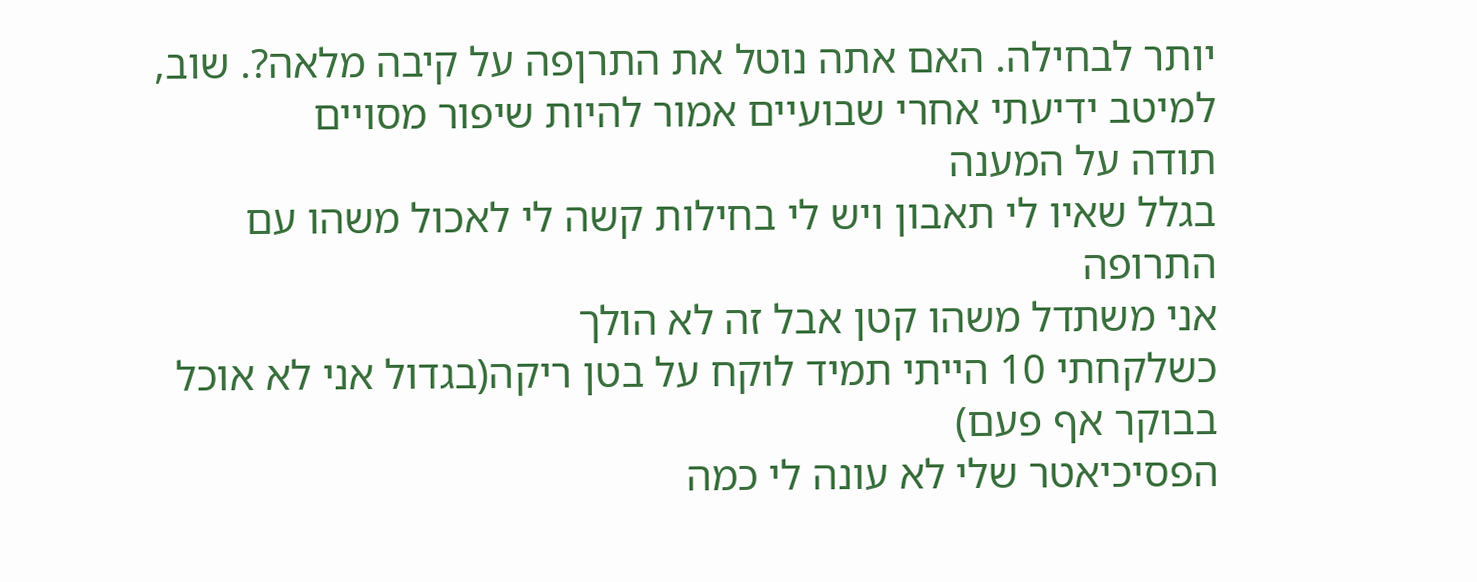יותר לבחילה. האם אתה נוטל את התרןפה על קיבה מלאה?. שוב, למיטב ידיעתי אחרי שבועיים אמור להיות שיפור מסויים
תודה על המענה
בגלל שאיו לי תאבון ויש לי בחילות קשה לי לאכול משהו עם התרופה
אני משתדל משהו קטן אבל זה לא הולך
כשלקחתי 10 הייתי תמיד לוקח על בטן ריקה(בגדול אני לא אוכל בבוקר אף פעם)
הפסיכיאטר שלי לא עונה לי כמה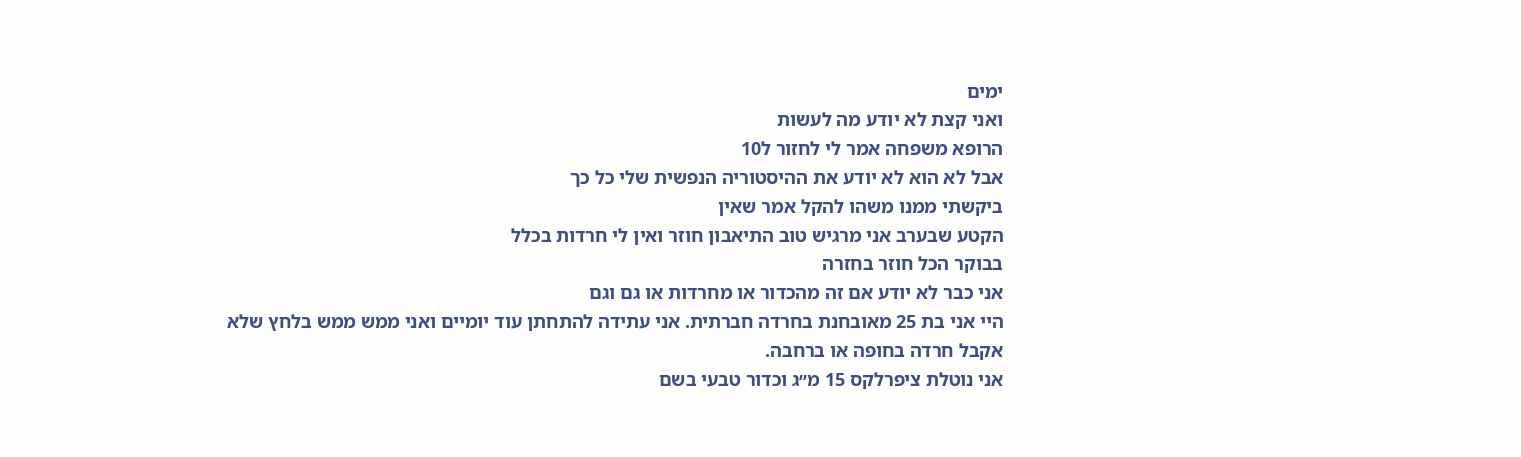ימים
ואני קצת לא יודע מה לעשות
הרופא משפחה אמר לי לחזור ל10
אבל לא הוא לא יודע את ההיסטוריה הנפשית שלי כל כך
ביקשתי ממנו משהו להקל אמר שאין
הקטע שבערב אני מרגיש טוב התיאבון חוזר ואין לי חרדות בכלל
בבוקר הכל חוזר בחזרה
אני כבר לא יודע אם זה מהכדור או מחרדות או גם וגם
היי אני בת 25 מאובחנת בחרדה חברתית. אני עתידה להתחתן עוד יומיים ואני ממש ממש בלחץ שלא אקבל חרדה בחופה או ברחבה.
אני נוטלת ציפרלקס 15 מ״ג וכדור טבעי בשם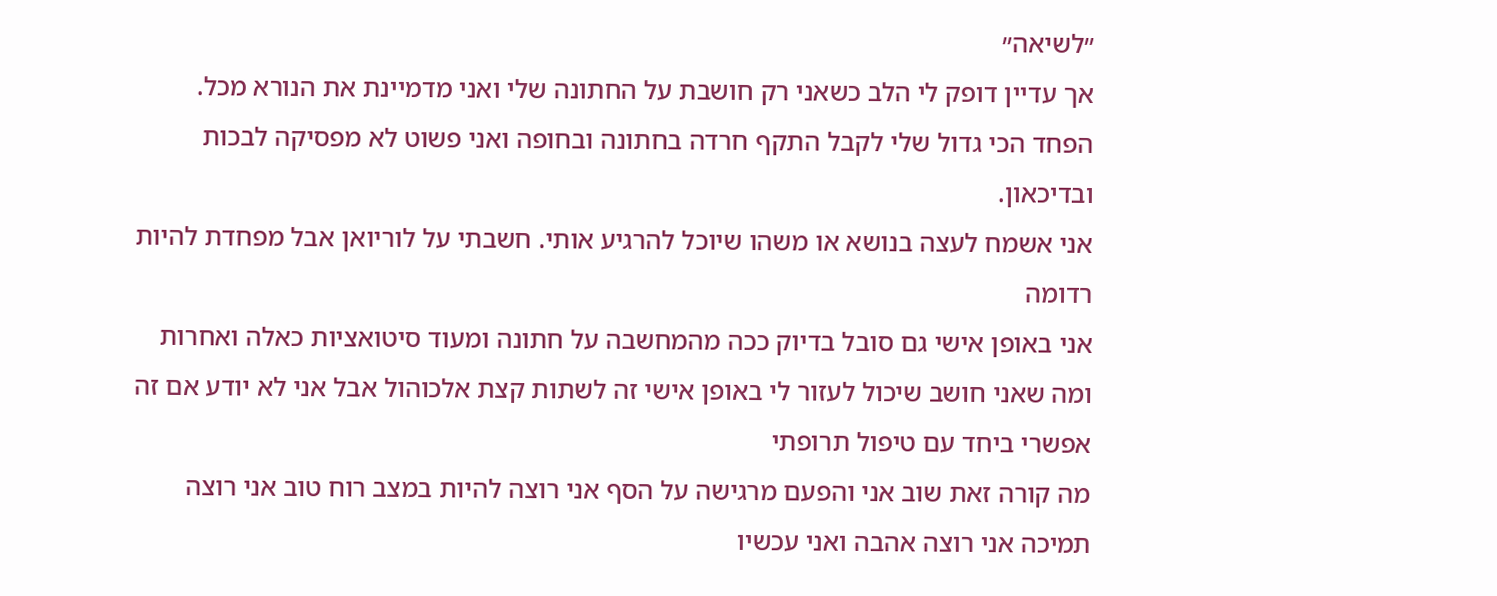״לשיאה״
אך עדיין דופק לי הלב כשאני רק חושבת על החתונה שלי ואני מדמיינת את הנורא מכל.
הפחד הכי גדול שלי לקבל התקף חרדה בחתונה ובחופה ואני פשוט לא מפסיקה לבכות ובדיכאון.
אני אשמח לעצה בנושא או משהו שיוכל להרגיע אותי. חשבתי על לוריואן אבל מפחדת להיות רדומה
אני באופן אישי גם סובל בדיוק ככה מהמחשבה על חתונה ומעוד סיטואציות כאלה ואחרות ומה שאני חושב שיכול לעזור לי באופן אישי זה לשתות קצת אלכוהול אבל אני לא יודע אם זה אפשרי ביחד עם טיפול תרופתי
מה קורה זאת שוב אני והפעם מרגישה על הסף אני רוצה להיות במצב רוח טוב אני רוצה תמיכה אני רוצה אהבה ואני עכשיו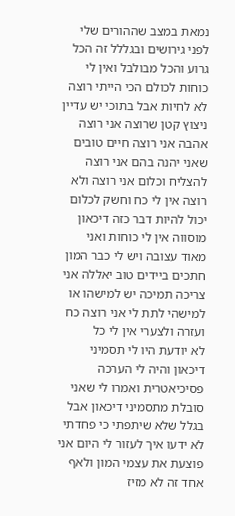נמאת במצב שההורים שלי לפני גירושים ובגללל זה הכל גרוע והכל מבולבל ואין לי כוחות לכולם הכי הייתי רוצה לא לחיות אבל בתוכי יש עדיין ניצוץ קטן שרוצה אני רוצה אהבה אני רוצה חיים טובים שאני יהנה בהם אני רוצה להצליח וכלום אני רוצה ולא רוצה אין לי כח וחשק לכלום יכול להיות דבר כזה דיכאון מוסווה אין לי כוחות ואני מאוד עצובה ויש לי כבר המון חתכים ביידים טוב יאללה אני צריכה תמיכה יש למישהו או למישהי לתת לי אני רוצה כח ועזרה ולצערי אין לי כל
לא יודעת היו לי תסמיני דיכאון והיה לי הערכה פסיכיאטרית ואמרו לי שאני סובלת מתסמיני דיכאון אבל בגלל שלא שיתפתי כי פחדתי לא ידעו איך לעזור לי היום אני פוצעת את עצמי המון ולאף אחד זה לא מזיז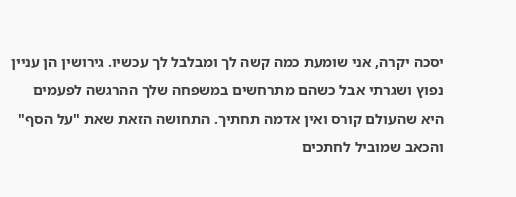יסכה יקרה, אני שומעת כמה קשה לך ומבלבל לך עכשיו. גירושין הן עניין נפוץ ושגרתי אבל כשהם מתרחשים במשפחה שלך ההרגשה לפעמים היא שהעולם קורס ואין אדמה תחתיך. התחושה הזאת שאת "על הסף" והכאב שמוביל לחתכים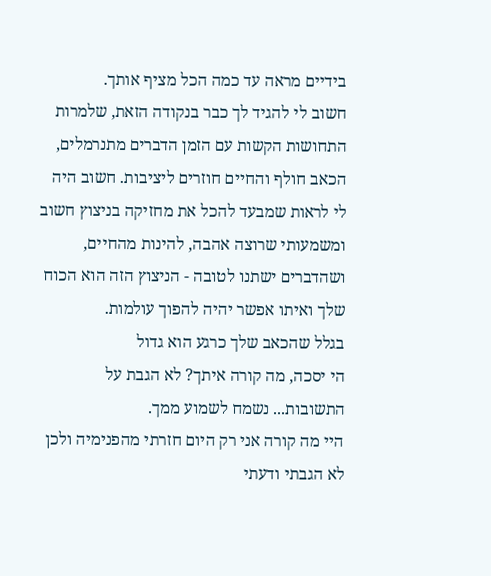בידיים מראה עד כמה הכל מציף אותך.
חשוב לי להגיד לך כבר בנקודה הזאת, שלמרות התחושות הקשות עם הזמן הדברים מתנרמלים, הכאב חולף והחיים חוזרים ליציבות. חשוב היה לי לראות שמבעד להכל את מחזיקה בניצוץ חשוב ומשמעותי שרוצה אהבה, להינות מהחיים, ושהדברים ישתנו לטובה - הניצוץ הזה הוא הכוח שלך ואיתו אפשר יהיה להפוך עולמות.
בגלל שהכאב שלך כרגע הוא גדול
הי יסכה, מה קורה איתך? לא הגבת על התשובות... נשמח לשמוע ממך.
היי מה קורה אני רק היום חזרתי מהפנימיה ולכן לא הגבתי ודעתי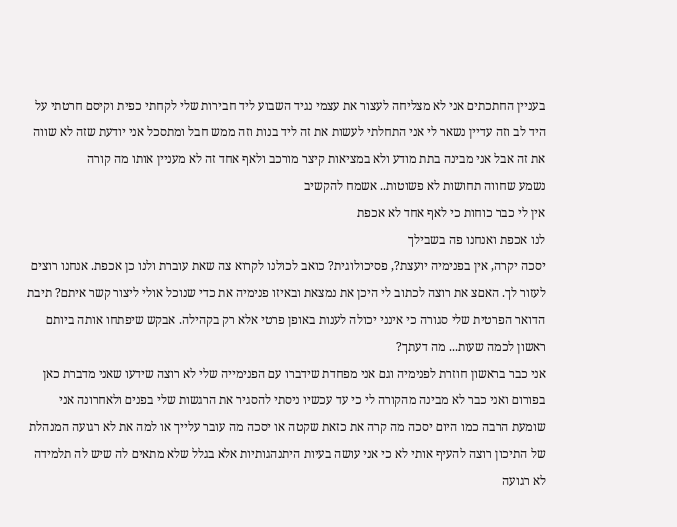בעניין החתכתים אני לא מצליחה לעצור את עצמי נגיד השבוע ליד חבירות שלי לקחתי כפית וקיסם חרטתי על היד לב וזה עדיין נשאר לי אני התחלתי לעשות את זה ליד בנות וזה ממש חבל ומתסכל אני יודעת שזה לא שווה את זה אבל אני מבינה בתת מודע ולא במציאות קיצר מורכב ולאף אחד זה לא מעניין אותו מה קורה
נשמע שחווה תחושות לא פשוטות.. אשמח להקשיב
אין לי כבר כוחות כי לאף אחד לא אכפת
לנו אכפת ואנחנו פה בשבילך
יסכה יקרה, אין בפנימיה יועצת?, פסיכולוגית? כואב לכולנו לקרוא צה שאת עוברת ולנו כן אכפת. אנחנו רוצים לעזור לך. האםצ את רוצה לכתוב לי היכן את נמצאת ובאיזו פנימיה את כדי שנוכל אולי ליצור קשר איתם? תיבת הדואר הפרטית שלי סגורה כי אינני יכולה לענות באופן פרטי אלא רק בקהילה. אבקש שיפתחו אותה ביותם ראשון לכמה שעות... מה דעתך?
אני כבר בראשון חוזרת לפנימיה וגם אני מפחדת שידברו עם הפנימייה שלי לא רוצה שידעו שאני מדברת כאן בפורום ואני כבר לא מבינה מהקורה לי כי עד עכשיו ניסתי להסגיר את הרגשות שלי בפנים ולאחרונה אני שומעת הרבה כמו היום יסכה מה קרה את כזאת שקטה או יסכה מה עובר עלייך או למה את לא רגועה המנהלת של התיכון רוצה להעיף אותי לא כי אני עושה בעיות היתנהגותיות אלא בגלל שלא מתאים לה שיש לה תלמידה לא רגועה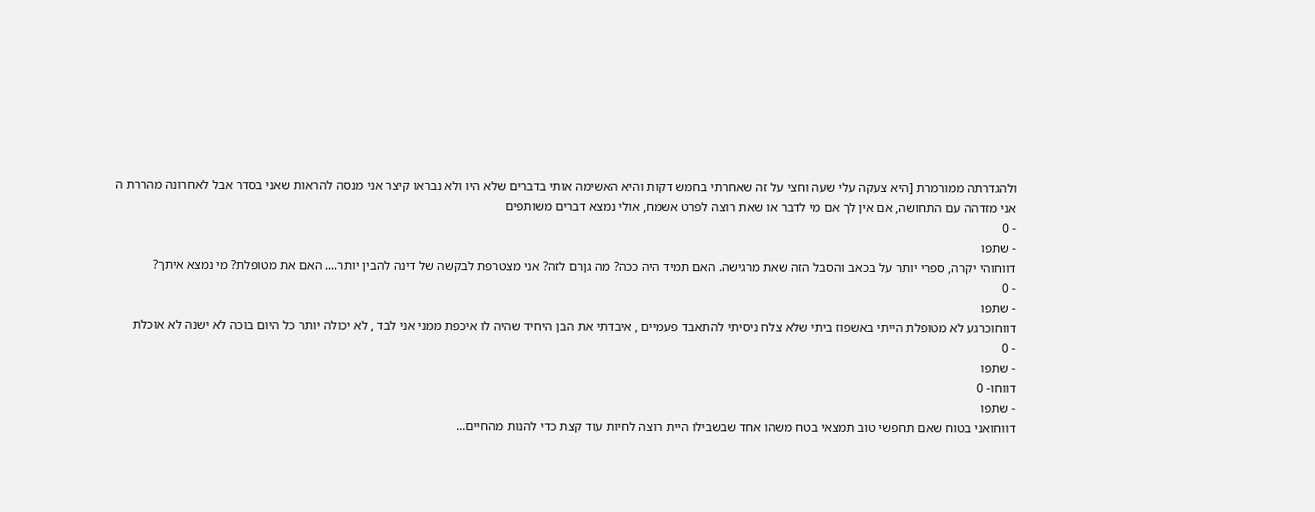ולהגדרתה ממורמרת [היא צעקה עלי שעה וחצי על זה שאחרתי בחמש דקות והיא האשימה אותי בדברים שלא היו ולא נבראו קיצר אני מנסה להראות שאני בסדר אבל לאחרונה מהררת ה
אני מזדהה עם התחושה, אם אין לך אם מי לדבר או שאת רוצה לפרט אשמח, אולי נמצא דברים משותפים
- 0
- שתפו
דווחוהי יקרה, ספרי יותר על בכאב והסבל הזה שאת מרגישה. האם תמיד היה ככה? מה גןרם לזה? אני מצטרפת לבקשה של דינה להבין יותר.... האם את מטופלת? מי נמצא איתך?
- 0
- שתפו
דווחוכרגע לא מטופלת הייתי באשפוז ביתי שלא צלח ניסיתי להתאבד פעמיים , איבדתי את הבן היחיד שהיה לו איכפת ממני אני לבד , לא יכולה יותר כל היום בוכה לא ישנה לא אוכלת
- 0
- שתפו
דווחו- 0
- שתפו
דווחואני בטוח שאם תחפשי טוב תמצאי בטח משהו אחד שבשבילו היית רוצה לחיות עוד קצת כדי להנות מהחיים...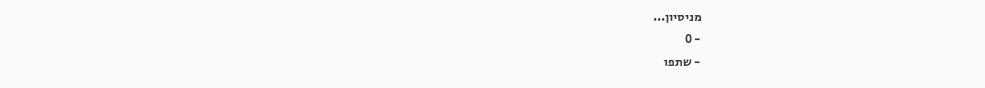מניסיון...
- 0
- שתפו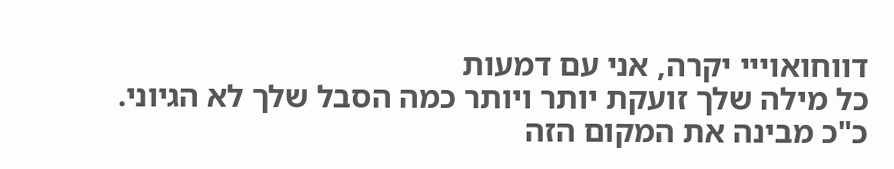דווחואוייי יקרה, אני עם דמעות
כל מילה שלך זועקת יותר ויותר כמה הסבל שלך לא הגיוני.
כ"כ מבינה את המקום הזה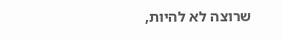שרוצה לא להיות,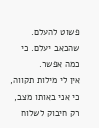פשוט להעלם. שהכאב יעלם. כי כמה אפשר.
אין לי מילות תקווה, כי אני באותו מצב, רק חיבוק לשלוח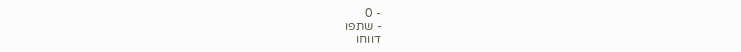- 0
- שתפו
דווחו